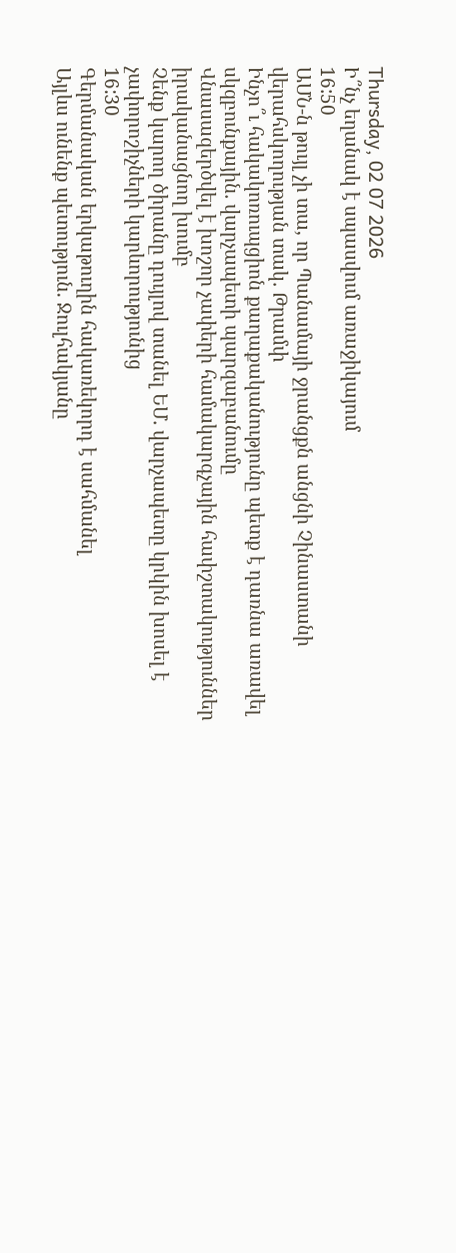Thursday, 02 07 2026
Ի՞նչ եղանակ է սպասվում առաջիկայում
16:50
ԱՄՆ-ն թույլ չի տա, որ Պանամայի ջրանցքն անցնի Չինաստանի վերահսկողության տակ․ Թրամփ
Ինչո՞ւ հակակոռուպցիոն քաղաքականությունը պետք է դառնա առավել սկզբունքային․ վարչապետի պարզաբանումը
Վնասազերծվել է խոշոր չափերի համակարգչային հափշտակություններ իրականացնող խումբ
Չենք կարող ծիրանը դույլով տանել ԵՄ․ վարչապետը կրկին խոսել է չափորոշիչների կարևորությունից
16:30
Գերմանական երկաթուղին հակառեկորդ է սահմանել
Այլևս ունենք պետություն․ Ջուլհակյանը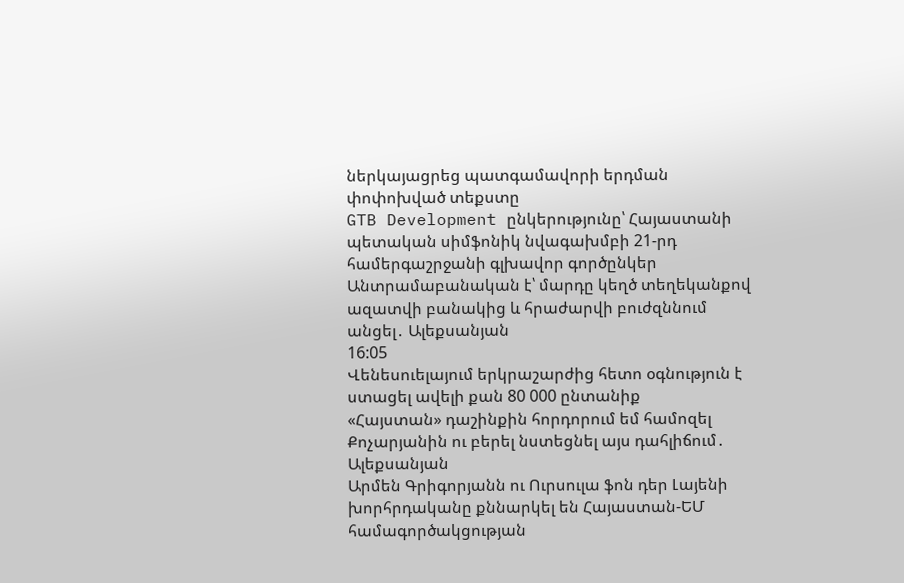ներկայացրեց պատգամավորի երդման փոփոխված տեքստը
GTB Development ընկերությունը՝ Հայաստանի պետական սիմֆոնիկ նվագախմբի 21-րդ համերգաշրջանի գլխավոր գործընկեր
Անտրամաբանական է՝ մարդը կեղծ տեղեկանքով ազատվի բանակից և հրաժարվի բուժզննում անցել․ Ալեքսանյան
16:05
Վենեսուելայում երկրաշարժից հետո օգնություն է ստացել ավելի քան 80 000 ընտանիք
«Հայստան» դաշինքին հորդորում եմ համոզել Քոչարյանին ու բերել նստեցնել այս դահլիճում․ Ալեքսանյան
Արմեն Գրիգորյանն ու Ուրսուլա ֆոն դեր Լայենի խորհրդականը քննարկել են Հայաստան-ԵՄ համագործակցության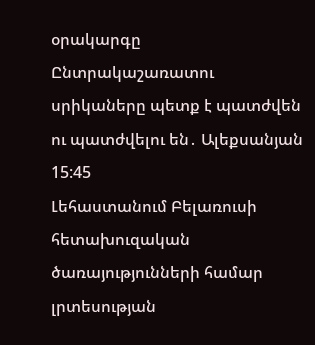օրակարգը
Ընտրակաշառատու սրիկաները պետք է պատժվեն ու պատժվելու են․ Ալեքսանյան
15:45
Լեհաստանում Բելառուսի հետախուզական ծառայությունների համար լրտեսության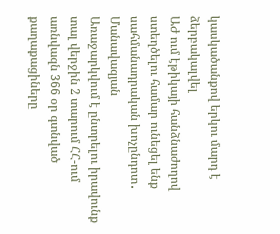կասկածանքով երկու մարդ է ձերբակալվել
ԱԺ ում էթիկայի հանձնաժողով ստեղծելու համար ունեցել ենք սահմանադրական խոչընդոտ․ Մանավազյան
Առաջարկվում է ընտրելու իրավունք տալ վերջին 2 տարում ՀՀ-ում առնվազն 366 օր գտնված քաղաքացիները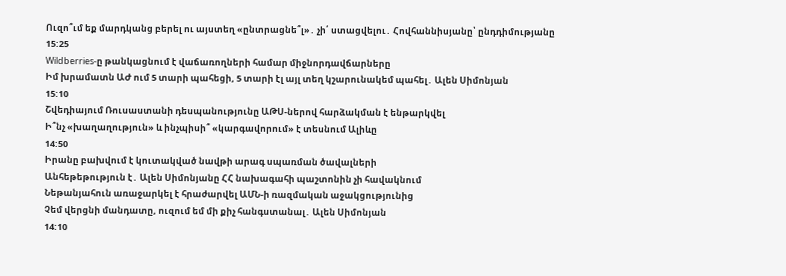Ուզո՞ւմ եք մարդկանց բերել ու այստեղ «ընտրացնե՞լ»․ չի՛ ստացվելու․ Հովհաննիսյանը՝ ընդդիմությանը
15:25
Wildberries-ը թանկացնում է վաճառողների համար միջնորդավճարները
Իմ խրամատն ԱԺ ում 5 տարի պահեցի, 5 տարի էլ այլ տեղ կշարունակեմ պահել․ Ալեն Սիմոնյան
15:10
Շվեդիայում Ռուսաստանի դեսպանությունը ԱԹՍ-ներով հարձակման է ենթարկվել
Ի՞նչ «խաղաղություն» և ինչպիսի՞ «կարգավորում» է տեսնում Ալիևը
14:50
Իրանը բախվում է կուտակված նավթի արագ սպառման ծավալների
Անհեթեթություն է․ Ալեն Սիմոնյանը ՀՀ նախագահի պաշտոնին չի հավակնում
Նեթանյահուն առաջարկել է հրաժարվել ԱՄՆ-ի ռազմական աջակցությունից
Չեմ վերցնի մանդատը, ուզում եմ մի քիչ հանգստանալ․ Ալեն Սիմոնյան
14:10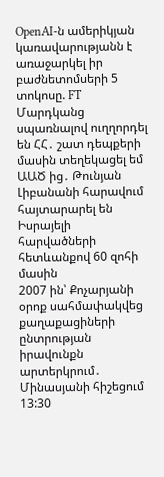OpenAI-ն ամերիկյան կառավարությանն է առաջարկել իր բաժնետոմսերի 5 տոկոսը. FT
Մարդկանց սպառնալով ուղղորդել են ՀՀ․ շատ դեպքերի մասին տեղեկացել եմ ԱԱԾ ից․ Թունյան
Լիբանանի հարավում հայտարարել են Իսրայելի հարվածների հետևանքով 60 զոհի մասին
2007 ին՝ Քոչարյանի օրոք սահմափակվեց քաղաքացիների ընտրության իրավունքն արտերկրում․ Մինասյանի հիշեցում
13:30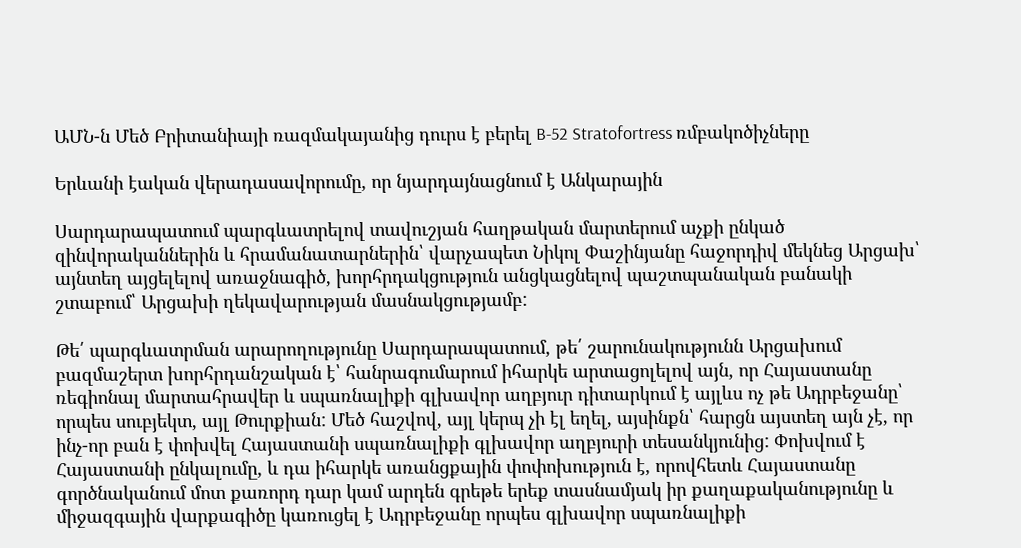ԱՄՆ-ն Մեծ Բրիտանիայի ռազմակայանից դուրս է բերել B-52 Stratofortress ռմբակոծիչները

Երևանի էական վերադասավորումը, որ նյարդայնացնում է Անկարային

Սարդարապատում պարգևատրելով տավուշյան հաղթական մարտերում աչքի ընկած զինվորականներին և հրամանատարներին՝ վարչապետ Նիկոլ Փաշինյանը հաջորդիվ մեկնեց Արցախ՝ այնտեղ այցելելով առաջնագիծ, խորհրդակցություն անցկացնելով պաշտպանական բանակի շտաբում՝ Արցախի ղեկավարության մասնակցությամբ:

Թե՛ պարգևատրման արարողությունը Սարդարապատում, թե՛ շարունակությունն Արցախում բազմաշերտ խորհրդանշական է՝ հանրագումարում իհարկե արտացոլելով այն, որ Հայաստանը ռեգիոնալ մարտահրավեր և սպառնալիքի գլխավոր աղբյուր դիտարկում է այլևս ոչ թե Ադրբեջանը՝ որպես սուբյեկտ, այլ Թուրքիան: Մեծ հաշվով, այլ կերպ չի էլ եղել, այսինքն՝ հարցն այստեղ այն չէ, որ ինչ-որ բան է փոխվել Հայաստանի սպառնալիքի գլխավոր աղբյուրի տեսանկյունից: Փոխվում է Հայաստանի ընկալումը, և դա իհարկե առանցքային փոփոխություն է, որովհետև Հայաստանը գործնականում մոտ քառորդ դար կամ արդեն գրեթե երեք տասնամյակ իր քաղաքականությունը և միջազգային վարքագիծը կառուցել է Ադրբեջանը որպես գլխավոր սպառնալիքի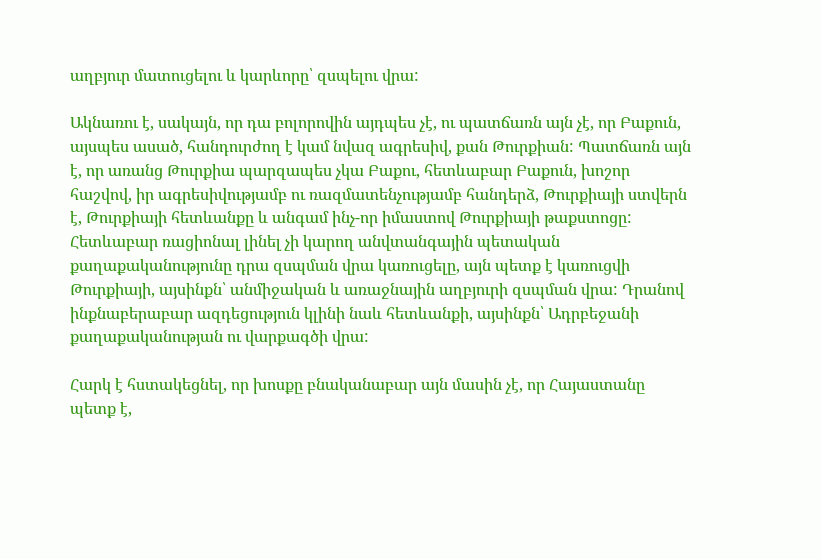աղբյուր մատուցելու և կարևորը՝ զսպելու վրա:

Ակնառու է, սակայն, որ դա բոլորովին այդպես չէ, ու պատճառն այն չէ, որ Բաքուն, այսպես ասած, հանդուրժող է կամ նվազ ագրեսիվ, քան Թուրքիան: Պատճառն այն է, որ առանց Թուրքիա պարզապես չկա Բաքու, հետևաբար Բաքուն, խոշոր հաշվով, իր ագրեսիվությամբ ու ռազմատենչությամբ հանդերձ, Թուրքիայի ստվերն է, Թուրքիայի հետևանքը և անգամ ինչ-որ իմաստով Թուրքիայի թաքստոցը: Հետևաբար ռացիոնալ լինել չի կարող անվտանգային պետական քաղաքականությունը դրա զսպման վրա կառուցելը, այն պետք է կառուցվի Թուրքիայի, այսինքն՝ անմիջական և առաջնային աղբյուրի զսպման վրա: Դրանով ինքնաբերաբար ազդեցություն կլինի նաև հետևանքի, այսինքն՝ Ադրբեջանի քաղաքականության ու վարքագծի վրա:

Հարկ է հստակեցնել, որ խոսքը բնականաբար այն մասին չէ, որ Հայաստանը պետք է,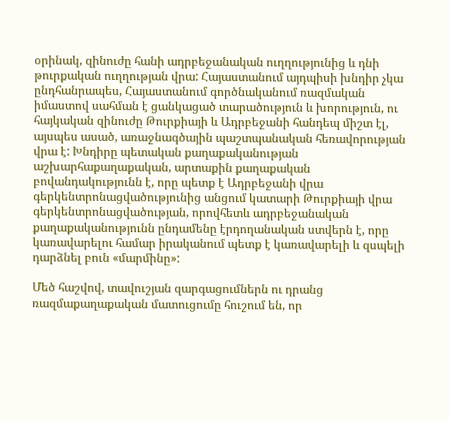օրինակ, զինուժը հանի ադրբեջանական ուղղությունից և դնի թուրքական ուղղության վրա: Հայաստանում այդպիսի խնդիր չկա ընդհանրապես, Հայաստանում գործնականում ռազմական իմաստով սահման է ցանկացած տարածություն և խորություն, ու հայկական զինուժը Թուրքիայի և Ադրբեջանի հանդեպ միշտ էլ, այսպես ասած, առաջնագծային պաշտպանական հեռավորության վրա է: Խնդիրը պետական քաղաքականության աշխարհաքաղաքական, արտաքին քաղաքական բովանդակությունն է, որը պետք է Ադրբեջանի վրա գերկենտրոնացվածությունից անցում կատարի Թուրքիայի վրա գերկենտրոնացվածության, որովհետև ադրբեջանական քաղաքականությունն ընդամենը էրդողանական ստվերն է, որը կառավարելու համար իրականում պետք է կառավարելի և զսպելի դարձնել բուն «մարմինը»:

Մեծ հաշվով, տավուշյան զարգացումներն ու դրանց ռազմաքաղաքական մատուցումը հուշում են, որ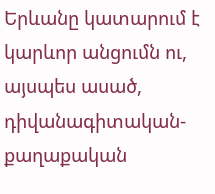Երևանը կատարում է կարևոր անցումն ու, այսպես ասած, դիվանագիտական-քաղաքական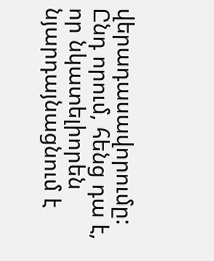վերադասավորումը: Ընդ որում, հենց դա է, որ նկատելիորեն նյարդայնացնում է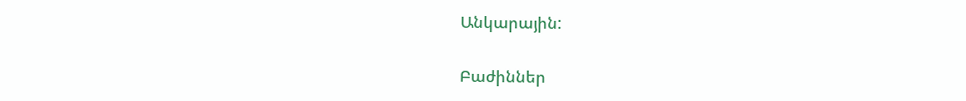Անկարային:

Բաժիններ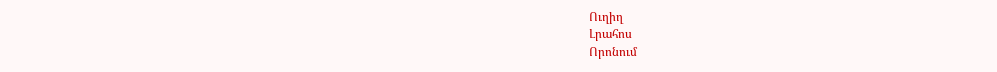Ուղիղ
Լրահոս
Որոնում